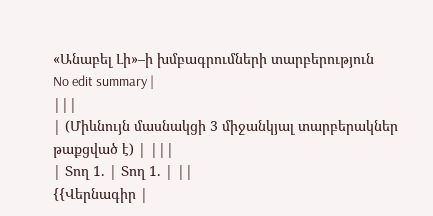«Անաբել Լի»–ի խմբագրումների տարբերություն
No edit summary |
|||
| (Միևնույն մասնակցի 3 միջանկյալ տարբերակներ թաքցված է) | |||
| Տող 1. | Տող 1. | ||
{{Վերնագիր |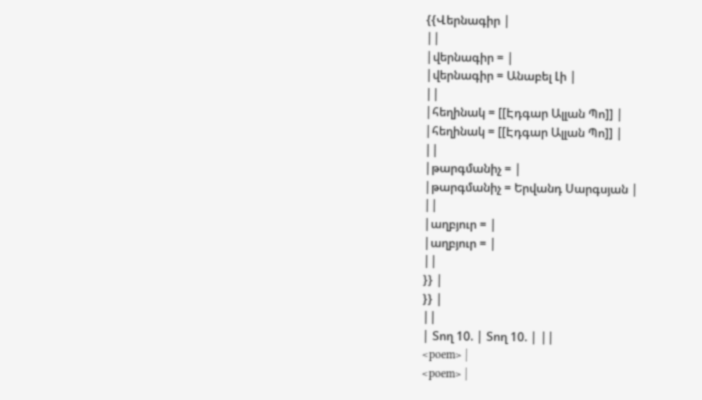{{Վերնագիր |
||
|վերնագիր = |
|վերնագիր = Անաբել Լի |
||
|հեղինակ = [[Էդգար Ալլան Պո]] |
|հեղինակ = [[Էդգար Ալլան Պո]] |
||
|թարգմանիչ = |
|թարգմանիչ = Երվանդ Սարգսյան |
||
|աղբյուր = |
|աղբյուր = |
||
}} |
}} |
||
| Տող 10. | Տող 10. | ||
<poem> |
<poem> |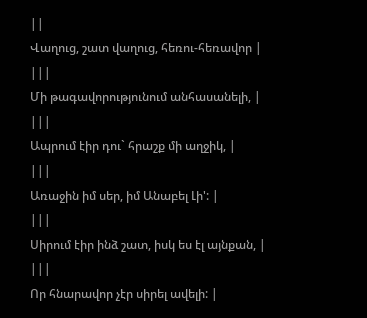||
Վաղուց, շատ վաղուց, հեռու-հեռավոր |
|||
Մի թագավորությունում անհասանելի, |
|||
Ապրում էիր դու` հրաշք մի աղջիկ, |
|||
Առաջին իմ սեր, իմ Անաբել Լի': |
|||
Սիրում էիր ինձ շատ, իսկ ես էլ այնքան, |
|||
Որ հնարավոր չէր սիրել ավելի: |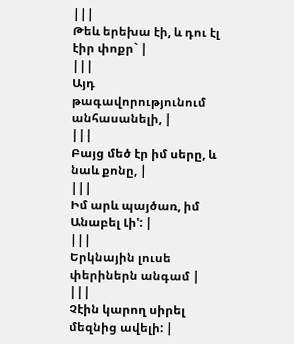|||
Թեև երեխա էի, և դու էլ էիր փոքր` |
|||
Այդ թագավորությունում անհասանելի, |
|||
Բայց մեծ էր իմ սերը, և նաև քոնը, |
|||
Իմ արև պայծառ, իմ Անաբել Լի': |
|||
Երկնային լուսե փերիներն անգամ |
|||
Չէին կարող սիրել մեզնից ավելի: |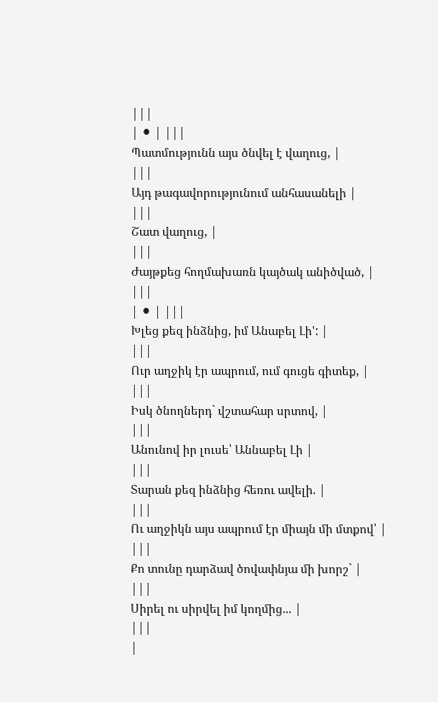|||
| ⚫ | |||
Պատմությունն այս ծնվել է վաղուց, |
|||
Այդ թագավորությունում անհասանելի |
|||
Շատ վաղուց, |
|||
Ժայթքեց հողմախառն կայծակ անիծված, |
|||
| ⚫ | |||
Խլեց քեզ ինձնից, իմ Անաբել Լի': |
|||
Ուր աղջիկ էր ապրում, ում գուցե գիտեք, |
|||
Իսկ ծնողներդ` վշտահար սրտով, |
|||
Անունով իր լուսե՝ Աննաբել Լի |
|||
Տարան քեզ ինձնից հեռու ավելի. |
|||
Ու աղջիկն այս ապրում էր միայն մի մտքով՝ |
|||
Քո տունը դարձավ ծովափնյա մի խորշ` |
|||
Սիրել ու սիրվել իմ կողմից... |
|||
|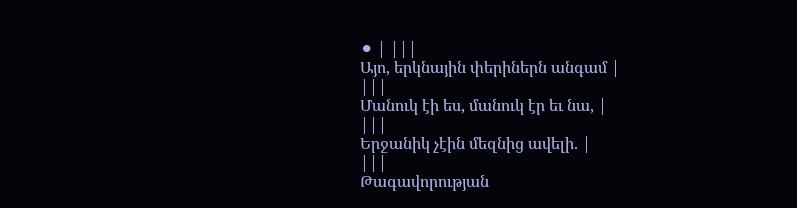⚫ | |||
Այո, երկնային փերիներն անգամ |
|||
Մանուկ էի ես, մանուկ էր եւ նա, |
|||
Երջանիկ չէին մեզնից ավելի. |
|||
Թագավորության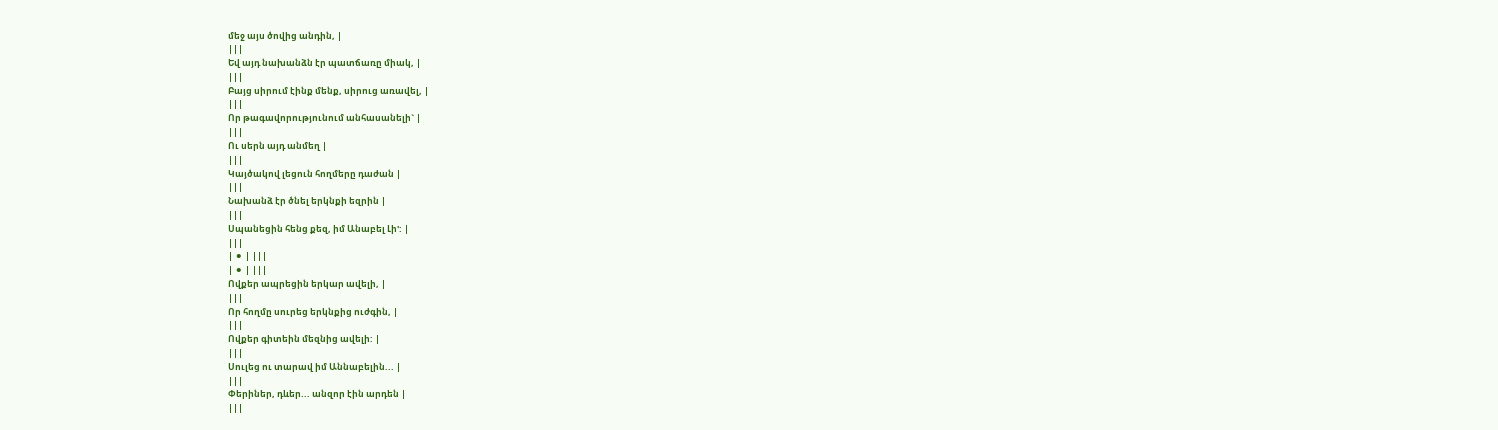մեջ այս ծովից անդին, |
|||
Եվ այդ նախանձն էր պատճառը միակ, |
|||
Բայց սիրում էինք մենք, սիրուց առավել, |
|||
Որ թագավորությունում անհասանելի` |
|||
Ու սերն այդ անմեղ |
|||
Կայծակով լեցուն հողմերը դաժան |
|||
Նախանձ էր ծնել երկնքի եզրին |
|||
Սպանեցին հենց քեզ, իմ Անաբել Լի': |
|||
| ⚫ | |||
| ⚫ | |||
Ովքեր ապրեցին երկար ավելի, |
|||
Որ հողմը սուրեց երկնքից ուժգին, |
|||
Ովքեր գիտեին մեզնից ավելի: |
|||
Սուլեց ու տարավ իմ Աննաբելին... |
|||
Փերիներ, դևեր... անզոր էին արդեն |
|||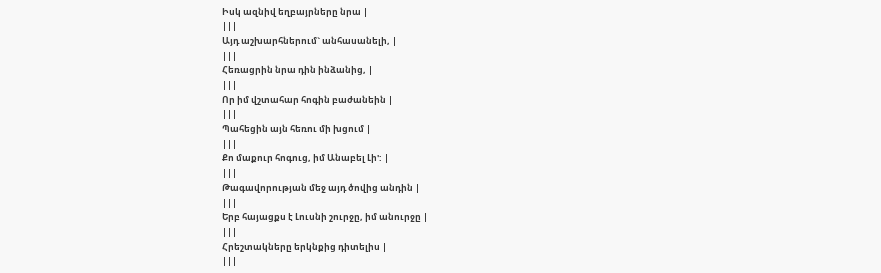Իսկ ազնիվ եղբայրները նրա |
|||
Այդ աշխարհներում` անհասանելի, |
|||
Հեռացրին նրա դին ինձանից, |
|||
Որ իմ վշտահար հոգին բաժանեին |
|||
Պահեցին այն հեռու մի խցում |
|||
Քո մաքուր հոգուց, իմ Անաբել Լի': |
|||
Թագավորության մեջ այդ ծովից անդին |
|||
Երբ հայացքս է Լուսնի շուրջը, իմ անուրջը |
|||
Հրեշտակները երկնքից դիտելիս |
|||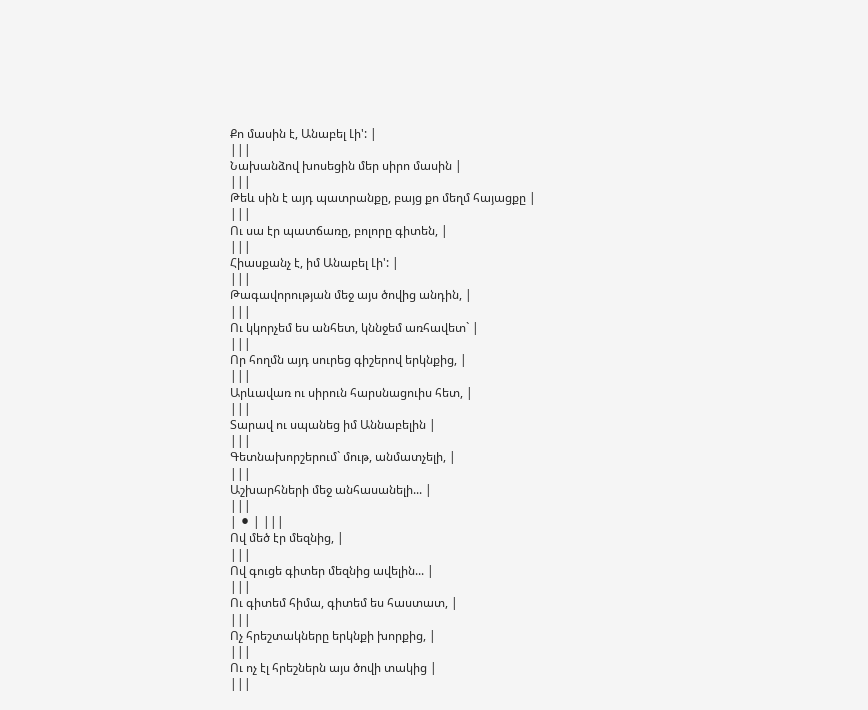Քո մասին է, Անաբել Լի': |
|||
Նախանձով խոսեցին մեր սիրո մասին |
|||
Թեև սին է այդ պատրանքը, բայց քո մեղմ հայացքը |
|||
Ու սա էր պատճառը, բոլորը գիտեն, |
|||
Հիասքանչ է, իմ Անաբել Լի': |
|||
Թագավորության մեջ այս ծովից անդին, |
|||
Ու կկորչեմ ես անհետ, կննջեմ առհավետ` |
|||
Որ հողմն այդ սուրեց գիշերով երկնքից, |
|||
Արևավառ ու սիրուն հարսնացուիս հետ, |
|||
Տարավ ու սպանեց իմ Աննաբելին |
|||
Գետնախորշերում` մութ, անմատչելի, |
|||
Աշխարհների մեջ անհասանելի... |
|||
| ⚫ | |||
Ով մեծ էր մեզնից, |
|||
Ով գուցե գիտեր մեզնից ավելին... |
|||
Ու գիտեմ հիմա, գիտեմ ես հաստատ, |
|||
Ոչ հրեշտակները երկնքի խորքից, |
|||
Ու ոչ էլ հրեշներն այս ծովի տակից |
|||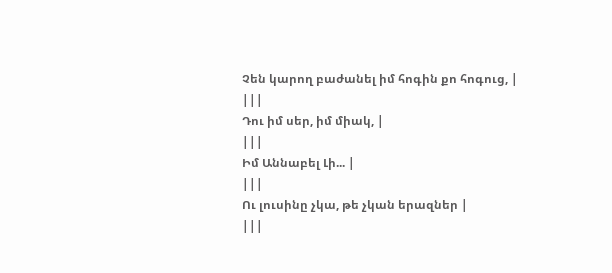Չեն կարող բաժանել իմ հոգին քո հոգուց, |
|||
Դու իմ սեր, իմ միակ, |
|||
Իմ Աննաբել Լի... |
|||
Ու լուսինը չկա, թե չկան երազներ |
|||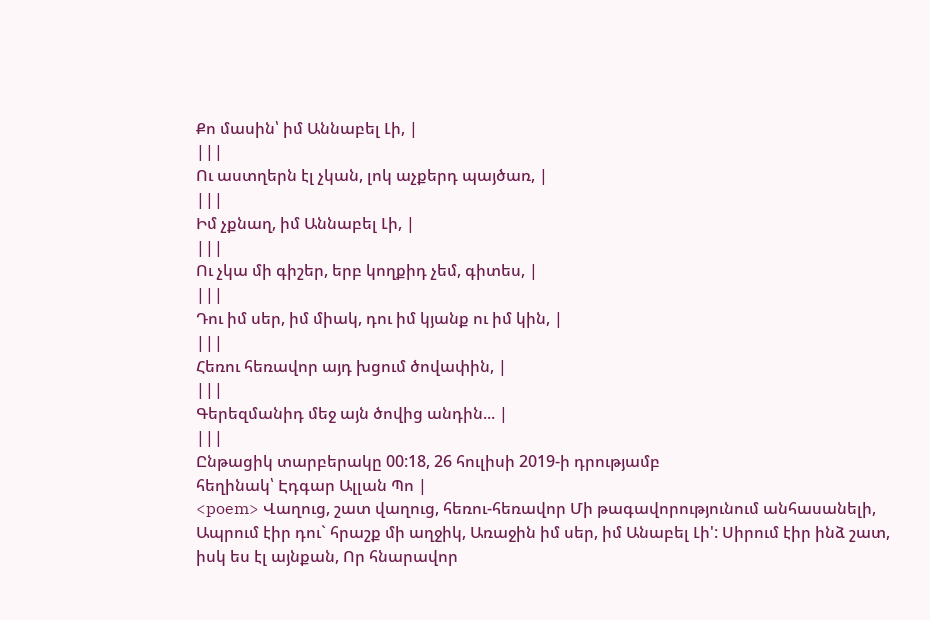Քո մասին՝ իմ Աննաբել Լի, |
|||
Ու աստղերն էլ չկան, լոկ աչքերդ պայծառ, |
|||
Իմ չքնաղ, իմ Աննաբել Լի, |
|||
Ու չկա մի գիշեր, երբ կողքիդ չեմ, գիտես, |
|||
Դու իմ սեր, իմ միակ, դու իմ կյանք ու իմ կին, |
|||
Հեռու հեռավոր այդ խցում ծովափին, |
|||
Գերեզմանիդ մեջ այն ծովից անդին... |
|||
Ընթացիկ տարբերակը 00:18, 26 հուլիսի 2019-ի դրությամբ
հեղինակ՝ Էդգար Ալլան Պո |
<poem> Վաղուց, շատ վաղուց, հեռու-հեռավոր Մի թագավորությունում անհասանելի, Ապրում էիր դու` հրաշք մի աղջիկ, Առաջին իմ սեր, իմ Անաբել Լի': Սիրում էիր ինձ շատ, իսկ ես էլ այնքան, Որ հնարավոր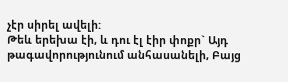չէր սիրել ավելի:
Թեև երեխա էի, և դու էլ էիր փոքր` Այդ թագավորությունում անհասանելի, Բայց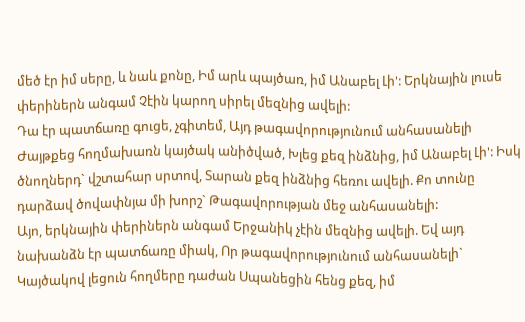մեծ էր իմ սերը, և նաև քոնը, Իմ արև պայծառ, իմ Անաբել Լի': Երկնային լուսե փերիներն անգամ Չէին կարող սիրել մեզնից ավելի:
Դա էր պատճառը գուցե, չգիտեմ, Այդ թագավորությունում անհասանելի Ժայթքեց հողմախառն կայծակ անիծված, Խլեց քեզ ինձնից, իմ Անաբել Լի': Իսկ ծնողներդ` վշտահար սրտով, Տարան քեզ ինձնից հեռու ավելի. Քո տունը դարձավ ծովափնյա մի խորշ` Թագավորության մեջ անհասանելի:
Այո, երկնային փերիներն անգամ Երջանիկ չէին մեզնից ավելի. Եվ այդ նախանձն էր պատճառը միակ, Որ թագավորությունում անհասանելի` Կայծակով լեցուն հողմերը դաժան Սպանեցին հենց քեզ, իմ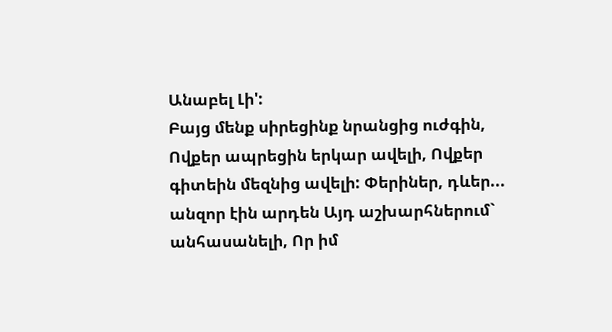Անաբել Լի':
Բայց մենք սիրեցինք նրանցից ուժգին, Ովքեր ապրեցին երկար ավելի, Ովքեր գիտեին մեզնից ավելի: Փերիներ, դևեր... անզոր էին արդեն Այդ աշխարհներում` անհասանելի, Որ իմ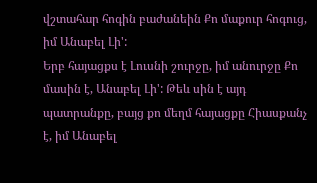վշտահար հոգին բաժանեին Քո մաքուր հոգուց, իմ Անաբել Լի':
Երբ հայացքս է Լուսնի շուրջը, իմ անուրջը Քո մասին է, Անաբել Լի': Թեև սին է այդ պատրանքը, բայց քո մեղմ հայացքը Հիասքանչ է, իմ Անաբել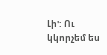Լի': Ու կկորչեմ ես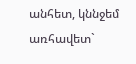անհետ, կննջեմ առհավետ`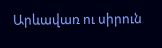Արևավառ ու սիրուն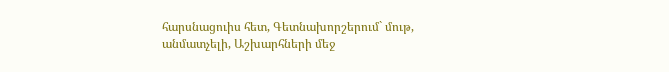հարսնացուիս հետ, Գետնախորշերում` մութ, անմատչելի, Աշխարհների մեջ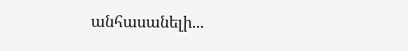անհասանելի...